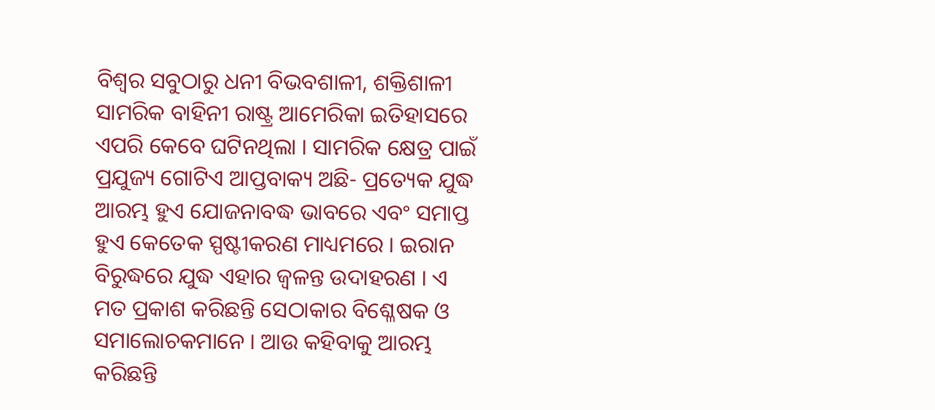ବିଶ୍ୱର ସବୁଠାରୁ ଧନୀ ବିଭବଶାଳୀ, ଶକ୍ତିଶାଳୀ ସାମରିକ ବାହିନୀ ରାଷ୍ଟ୍ର ଆମେରିକା ଇତିହାସରେ ଏପରି କେବେ ଘଟିନଥିଲା । ସାମରିକ କ୍ଷେତ୍ର ପାଇଁ ପ୍ରଯୁଜ୍ୟ ଗୋଟିଏ ଆପ୍ତବାକ୍ୟ ଅଛି- ପ୍ରତ୍ୟେକ ଯୁଦ୍ଧ ଆରମ୍ଭ ହୁଏ ଯୋଜନାବଦ୍ଧ ଭାବରେ ଏବଂ ସମାପ୍ତ ହୁଏ କେତେକ ସ୍ପଷ୍ଟୀକରଣ ମାଧ୍ୟମରେ । ଇରାନ ବିରୁଦ୍ଧରେ ଯୁଦ୍ଧ ଏହାର ଜ୍ୱଳନ୍ତ ଉଦାହରଣ । ଏ ମତ ପ୍ରକାଶ କରିଛନ୍ତି ସେଠାକାର ବିଶ୍ଳେଷକ ଓ ସମାଲୋଚକମାନେ । ଆଉ କହିବାକୁ ଆରମ୍ଭ କରିଛନ୍ତି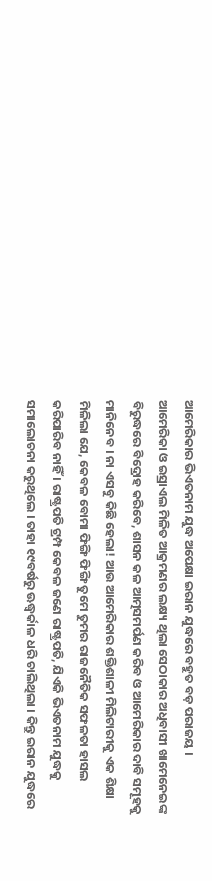ଆମେରିକାର ଭିଏତନାମ ଯୁଦ୍ଧ ଅପେକ୍ଷା ଇରାନ ଯୁଦ୍ଧରେ ବହୁତ ବଡ଼ ପରାଜୟ ।
ଆମେରିକା ଓ ଇସ୍ରାଏଲ ମିଳିତ ଆକ୍ରମଣର ଲକ୍ଷ୍ୟ ଥିଲା ସେଠାକାର ଅଧିବାସୀ ଖାମେନେଇଙ୍କ ବିରୁଦ୍ଧରେ ବିଦ୍ରୋହ କରିବେ, ଶାସନ କଳ ଆତ୍ମସମର୍ପଣ କରିବ ଓ ଆମେରିକାର ଦାବି ସମୂହକୁ ମାନିନେବ । ନା ଏସବୁ କିଛି ହେଲା! ଆଉ ଆମେରିକାର ଶକ୍ତିଶାଳୀ ମିଲିଟାରୀକୁ ଏକ ଶିକ୍ଷା ମିଳିଲା ଯେ, କେବଳ ବୋମା ଫିଙ୍ଗି ଫିଙ୍ଗି ତୁମେ ତୁମର ରାଜନୈତିକ ସଫଳତା ହାସଲ କରିପାରିବ ନାହିଁ । ରାଷ୍ଟ୍ରପତି ଟ୍ରମ୍ପ କେବଳ ଜଣେ ରାଷ୍ଟ୍ରପତି, ଯିଏକି ଭିଏତନାମ ଯୁଦ୍ଧକୁ ସମାଲୋଚନା କରୁଥିଲେ । ତାହା ୧୯ବର୍ଷରୁ ଊଦ୍ଧ୍ୱର୍କାଳ ଧରି ଚାଲିଥିଲା । କିନ୍ତୁ ଇରାନ ଯୁଦ୍ଧରେ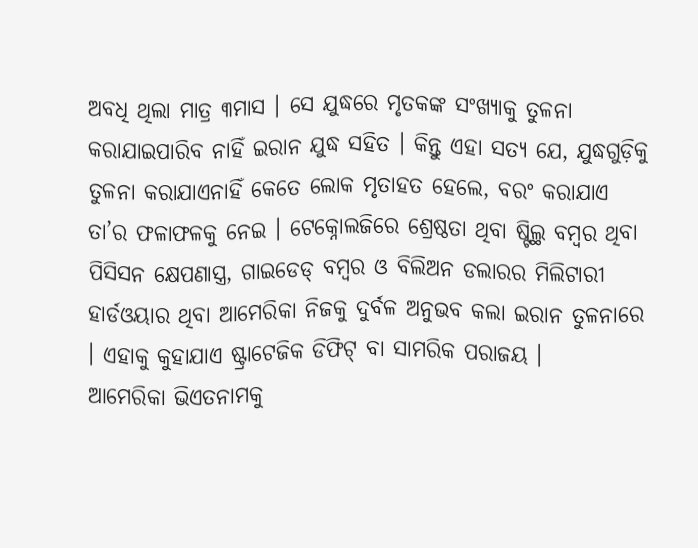ଅବଧି ଥିଲା ମାତ୍ର ୩ମାସ । ସେ ଯୁଦ୍ଧରେ ମୃତକଙ୍କ ସଂଖ୍ୟାକୁ ତୁଳନା କରାଯାଇପାରିବ ନାହିଁ ଇରାନ ଯୁଦ୍ଧ ସହିତ । କିନ୍ତୁ ଏହା ସତ୍ୟ ଯେ, ଯୁଦ୍ଧଗୁଡ଼ିକୁ ତୁଳନା କରାଯାଏନାହିଁ କେତେ ଲୋକ ମୃତାହତ ହେଲେ, ବରଂ କରାଯାଏ ତା’ର ଫଳାଫଳକୁ ନେଇ । ଟେକ୍ନୋଲଜିରେ ଶ୍ରେଷ୍ଠତା ଥିବା ଷ୍ଟିଲ୍ଥ ବମ୍ବର ଥିବା ପିସିସନ କ୍ଷେପଣାସ୍ତ୍ର, ଗାଇଡେଡ୍ ବମ୍ବର ଓ ବିଲିଅନ ଡଲାରର ମିଲିଟାରୀ ହାର୍ଡଓୟାର ଥିବା ଆମେରିକା ନିଜକୁ ଦୁର୍ବଳ ଅନୁଭବ କଲା ଇରାନ ତୁଳନାରେ । ଏହାକୁ କୁହାଯାଏ ଷ୍ଟ୍ରାଟେଜିକ ଡିଫିଟ୍ ବା ସାମରିକ ପରାଜୟ ।
ଆମେରିକା ଭିଏତନାମକୁ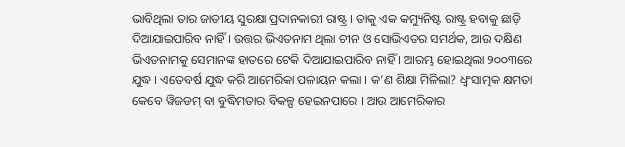ଭାବିଥିଲା ତାର ଜାତୀୟ ସୁରକ୍ଷା ପ୍ରଦାନକାରୀ ରାଷ୍ଟ୍ର । ତାକୁ ଏକ କମ୍ୟୁନିଷ୍ଟ ରାଷ୍ଟ୍ର ହବାକୁ ଛାଡ଼ି ଦିଆଯାଇପାରିବ ନାହିଁ । ଉତ୍ତର ଭିଏତନାମ ଥିଲା ଚୀନ ଓ ସୋଭିଏତର ସମର୍ଥକ, ଆଉ ଦକ୍ଷିଣ ଭିଏତନାମକୁ ସେମାନଙ୍କ ହାତରେ ଟେକି ଦିଆଯାଇପାରିବ ନାହିଁ । ଆରମ୍ଭ ହୋଇଥିଲା ୨୦୦୩ରେ ଯୁଦ୍ଧ । ଏତେବର୍ଷ ଯୁଦ୍ଧ କରି ଆମେରିକା ପଳାୟନ କଲା । କ’ଣ ଶିକ୍ଷା ମିଳିଲା? ଧ୍ୱଂସାତ୍ମକ କ୍ଷମତା କେବେ ୱିଜଡମ୍ ବା ବୁଦ୍ଧିମତାର ବିକଳ୍ପ ହେଇନପାରେ । ଆଉ ଆମେରିକାର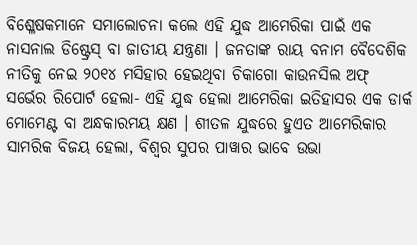ବିଶ୍ଳେଷକମାନେ ସମାଲୋଚନା କଲେ ଏହି ଯୁଦ୍ଧ ଆମେରିକା ପାଇଁ ଏକ ନାସନାଲ ଡିଷ୍ଟ୍ରେସ୍ ବା ଜାତୀୟ ଯନ୍ତ୍ରଣା । ଜନତାଙ୍କ ରାୟ ବନାମ ବୈଦେଶିକ ନୀତିକୁ ନେଇ ୨୦୧୪ ମସିହାର ହେଇଥିବା ଚିକାଗୋ କାଉନସିଲ ଅଫ୍ ସର୍ଭେର ରିପୋର୍ଟ ହେଲା- ଏହି ଯୁଦ୍ଧ ହେଲା ଆମେରିକା ଇତିହାସର ଏକ ଡାର୍କ ମୋମେଣ୍ଟ ବା ଅନ୍ଧକାରମୟ କ୍ଷଣ । ଶୀତଳ ଯୁଦ୍ଧରେ ହୁଏତ ଆମେରିକାର ସାମରିକ ବିଜୟ ହେଲା, ବିଶ୍ୱର ସୁପର ପାୱାର ଭାବେ ଉଭା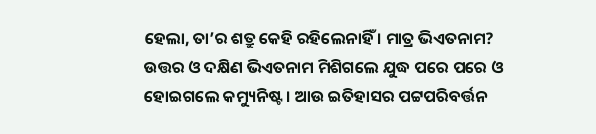ହେଲା, ତା’ର ଶତ୍ରୁ କେହି ରହିଲେନାହିଁ । ମାତ୍ର ଭିଏତନାମ? ଉତ୍ତର ଓ ଦକ୍ଷିଣ ଭିଏତନାମ ମିଶିଗଲେ ଯୁଦ୍ଧ ପରେ ପରେ ଓ ହୋଇଗଲେ କମ୍ୟୁନିଷ୍ଟ । ଆଉ ଇତିହାସର ପଟ୍ଟପରିବର୍ତ୍ତନ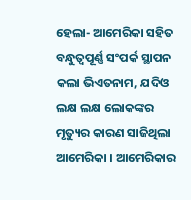ହେଲା- ଆମେରିକା ସହିତ ବନ୍ଧୁତ୍ୱପୂର୍ଣ୍ଣ ସଂପର୍କ ସ୍ଥାପନ କଲା ଭିଏତନାମ, ଯଦିଓ ଲକ୍ଷ ଲକ୍ଷ ଲୋକଙ୍କର ମୃତ୍ୟୁର କାରଣ ସାଜିଥିଲା ଆମେରିକା । ଆମେରିକାର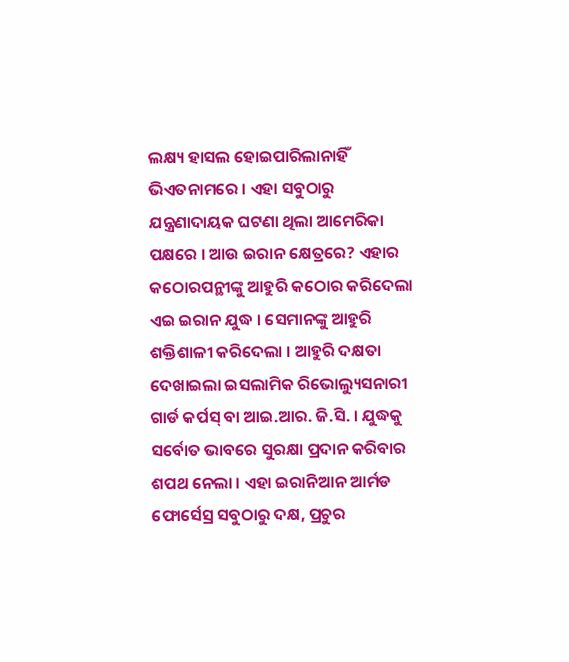ଲକ୍ଷ୍ୟ ହାସଲ ହୋଇପାରିଲାନାହିଁ ଭିଏତନାମରେ । ଏହା ସବୁଠାରୁ ଯନ୍ତ୍ରଣାଦାୟକ ଘଟଣା ଥିଲା ଆମେରିକା ପକ୍ଷରେ । ଆଉ ଇରାନ କ୍ଷେତ୍ରରେ? ଏହାର କଠୋରପନ୍ଥୀଙ୍କୁ ଆହୁରି କଠୋର କରିଦେଲା ଏଇ ଇରାନ ଯୁଦ୍ଧ । ସେମାନଙ୍କୁ ଆହୁରି ଶକ୍ତିଶାଳୀ କରିଦେଲା । ଆହୁରି ଦକ୍ଷତା ଦେଖାଇଲା ଇସଲାମିକ ରିଭୋଲ୍ୟୁସନାରୀ ଗାର୍ଡ କର୍ପସ୍ ବା ଆଇ.ଆର. ଜି.ସି. । ଯୁଦ୍ଧକୁ ସର୍ବୋତ ଭାବରେ ସୁରକ୍ଷା ପ୍ରଦାନ କରିବାର ଶପଥ ନେଲା । ଏହା ଇରାନିଆନ ଆର୍ମଡ ଫୋର୍ସେସ୍ର ସବୁଠାରୁ ଦକ୍ଷ, ପ୍ରଚୁର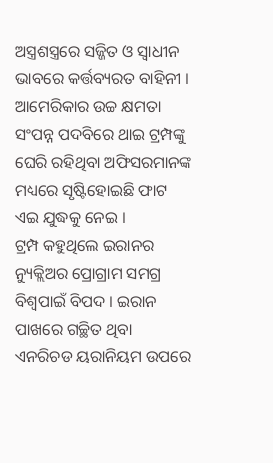ଅସ୍ତ୍ରଶସ୍ତ୍ରରେ ସଜ୍ଜିତ ଓ ସ୍ୱାଧୀନ ଭାବରେ କର୍ତ୍ତବ୍ୟରତ ବାହିନୀ । ଆମେରିକାର ଉଚ୍ଚ କ୍ଷମତା ସଂପନ୍ନ ପଦବିରେ ଥାଇ ଟ୍ରମ୍ପଙ୍କୁ ଘେରି ରହିଥିବା ଅଫିସରମାନଙ୍କ ମଧ୍ୟରେ ସୃଷ୍ଟିହୋଇଛି ଫାଟ ଏଇ ଯୁଦ୍ଧକୁ ନେଇ ।
ଟ୍ରମ୍ପ କହୁଥିଲେ ଇରାନର ନ୍ୟୁକ୍ଲିଅର ପ୍ରୋଗ୍ରାମ ସମଗ୍ର ବିଶ୍ୱପାଇଁ ବିପଦ । ଇରାନ ପାଖରେ ଗଚ୍ଛିତ ଥିବା ଏନରିଚଡ ୟରାନିୟମ ଉପରେ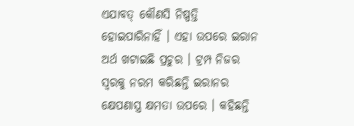ଏଯାବତ୍ କୌଣସି ନିଷ୍ପତ୍ତି ହୋଇପାରିନାହିଁ । ଏହା ଉପରେ ଇରାନ ଅର୍ଥ ଖଟାଇଛି ପ୍ରଚୁର । ଟ୍ରମ୍ପ ନିଜର ସ୍ୱରକୁ ନରମ କରିଛନ୍ତି ଇରାନର କ୍ଷେପଣାସ୍ତ୍ର କ୍ଷମତା ଉପରେ । କହିଛନ୍ତି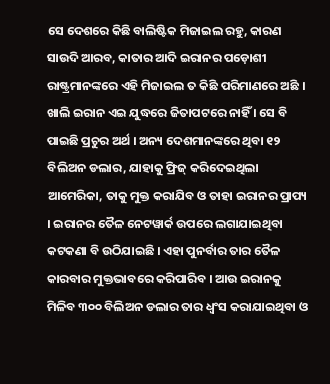ସେ ଦେଶରେ କିଛି ବାଲିଷ୍ଟିକ ମିଜାଇଲ ରହୁ, କାରଣ ସାଉଦି ଆରବ, କାତାର ଆଦି ଇରାନର ପଡ଼ୋଶୀ ରାଷ୍ଟ୍ରମାନଙ୍କରେ ଏହି ମିଜାଇଲ ତ କିଛି ପରିମାଣରେ ଅଛି । ଖାଲି ଇରାନ ଏଇ ଯୁଦ୍ଧରେ ଜିତାପଟରେ ନାହିଁ । ସେ ବି ପାଇଛି ପ୍ରଚୁର ଅର୍ଥ । ଅନ୍ୟ ଦେଶମାନଙ୍କରେ ଥିବା ୧୨ ବିଲିଅନ ଡଲାର, ଯାହାକୁ ଫ୍ରିଜ୍ କରିଦେଇଥିଲା ଆମେରିକା, ତାକୁ ମୁକ୍ତ କରାଯିବ ଓ ତାହା ଇରାନର ପ୍ରାପ୍ୟ । ଇରାନର ତୈଳ ନେଟୱାର୍କ ଉପରେ ଲଗାଯାଇଥିବା କଟକଣା ବି ଉଠିଯାଇଛି । ଏହା ପୁନର୍ବାର ତାର ତୈଳ କାରବାର ମୁକ୍ତଭାବରେ କରିପାରିବ । ଆଉ ଇରାନକୁ ମିଳିବ ୩୦୦ ବିଲିଅନ ଡଲାର ତାର ଧ୍ୱଂସ କରାଯାଇଥିବା ଓ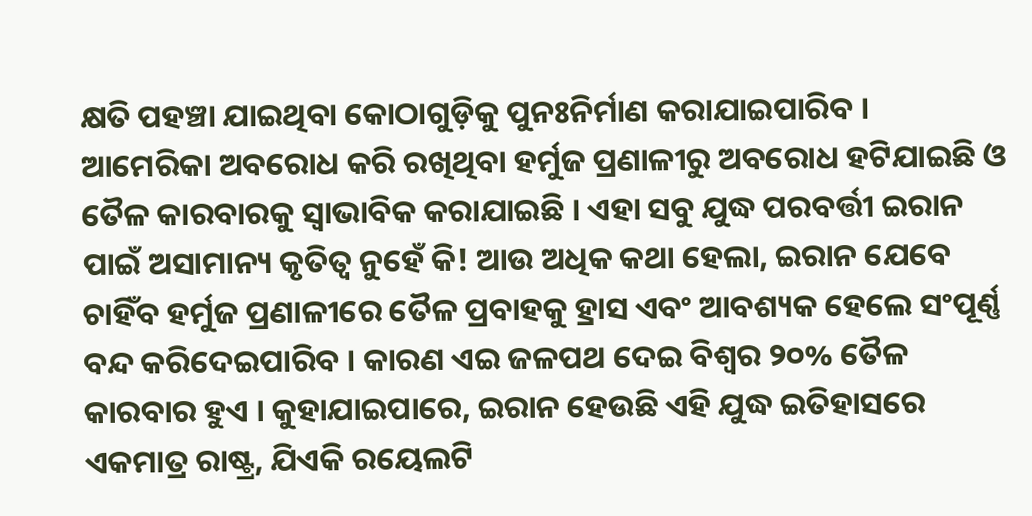କ୍ଷତି ପହଞ୍ଚା ଯାଇଥିବା କୋଠାଗୁଡ଼ିକୁ ପୁନଃନିର୍ମାଣ କରାଯାଇପାରିବ । ଆମେରିକା ଅବରୋଧ କରି ରଖିଥିବା ହର୍ମୁଜ ପ୍ରଣାଳୀରୁ ଅବରୋଧ ହଟିଯାଇଛି ଓ ତୈଳ କାରବାରକୁ ସ୍ୱାଭାବିକ କରାଯାଇଛି । ଏହା ସବୁ ଯୁଦ୍ଧ ପରବର୍ତ୍ତୀ ଇରାନ ପାଇଁ ଅସାମାନ୍ୟ କୃତିତ୍ୱ ନୁହେଁ କି! ଆଉ ଅଧିକ କଥା ହେଲା, ଇରାନ ଯେବେ ଚାହିଁବ ହର୍ମୁଜ ପ୍ରଣାଳୀରେ ତୈଳ ପ୍ରବାହକୁ ହ୍ରାସ ଏବଂ ଆବଶ୍ୟକ ହେଲେ ସଂପୂର୍ଣ୍ଣ ବନ୍ଦ କରିଦେଇପାରିବ । କାରଣ ଏଇ ଜଳପଥ ଦେଇ ବିଶ୍ୱର ୨୦% ତୈଳ କାରବାର ହୁଏ । କୁହାଯାଇପାରେ, ଇରାନ ହେଉଛି ଏହି ଯୁଦ୍ଧ ଇତିହାସରେ ଏକମାତ୍ର ରାଷ୍ଟ୍ର, ଯିଏକି ରୟେଲଟି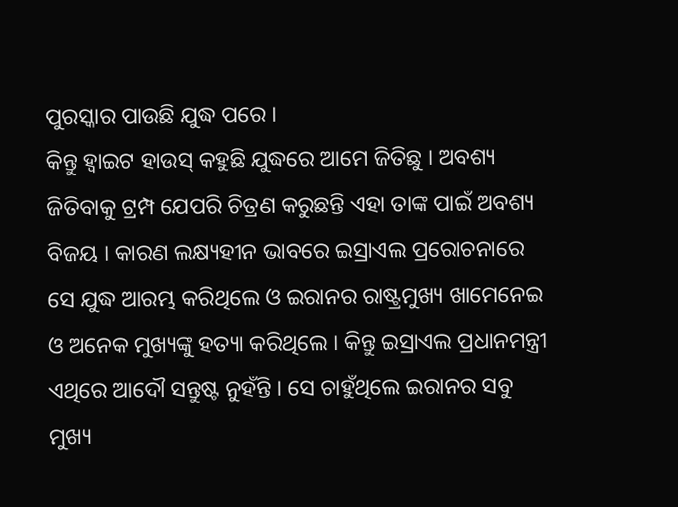ପୁରସ୍କାର ପାଉଛି ଯୁଦ୍ଧ ପରେ ।
କିନ୍ତୁ ହ୍ୱାଇଟ ହାଉସ୍ କହୁଛି ଯୁଦ୍ଧରେ ଆମେ ଜିତିଛୁ । ଅବଶ୍ୟ ଜିତିବାକୁ ଟ୍ରମ୍ପ ଯେପରି ଚିତ୍ରଣ କରୁଛନ୍ତି ଏହା ତାଙ୍କ ପାଇଁ ଅବଶ୍ୟ ବିଜୟ । କାରଣ ଲକ୍ଷ୍ୟହୀନ ଭାବରେ ଇସ୍ରାଏଲ ପ୍ରରୋଚନାରେ ସେ ଯୁଦ୍ଧ ଆରମ୍ଭ କରିଥିଲେ ଓ ଇରାନର ରାଷ୍ଟ୍ରମୁଖ୍ୟ ଖାମେନେଇ ଓ ଅନେକ ମୁଖ୍ୟଙ୍କୁ ହତ୍ୟା କରିଥିଲେ । କିନ୍ତୁ ଇସ୍ରାଏଲ ପ୍ରଧାନମନ୍ତ୍ରୀ ଏଥିରେ ଆଦୌ ସନ୍ତୁଷ୍ଟ ନୁହଁନ୍ତି । ସେ ଚାହୁଁଥିଲେ ଇରାନର ସବୁ ମୁଖ୍ୟ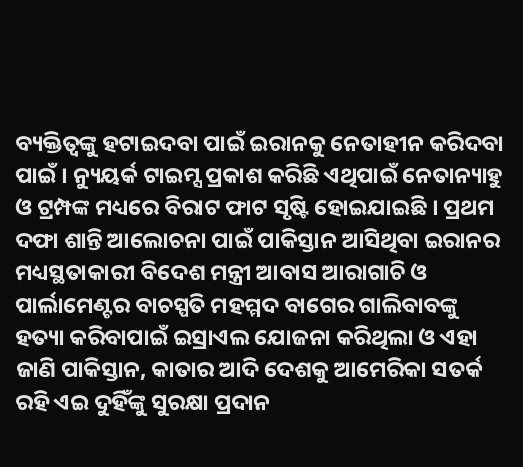ବ୍ୟକ୍ତିତ୍ୱଙ୍କୁ ହଟାଇଦବା ପାଇଁ ଇରାନକୁ ନେତାହୀନ କରିଦବା ପାଇଁ । ନ୍ୟୁୟର୍କ ଟାଇମ୍ସ ପ୍ରକାଶ କରିଛି ଏଥିପାଇଁ ନେତାନ୍ୟାହୁ ଓ ଟ୍ରମ୍ପଙ୍କ ମଧ୍ୟରେ ବିରାଟ ଫାଟ ସୃଷ୍ଟି ହୋଇଯାଇଛି । ପ୍ରଥମ ଦଫା ଶାନ୍ତି ଆଲୋଚନା ପାଇଁ ପାକିସ୍ତାନ ଆସିଥିବା ଇରାନର ମଧ୍ୟସ୍ଥତାକାରୀ ବିଦେଶ ମନ୍ତ୍ରୀ ଆବାସ ଆରାଗାଚି ଓ ପାର୍ଲାମେଣ୍ଟର ବାଚସ୍ପତି ମହମ୍ମଦ ବାଗେର ଗାଲିବାବଙ୍କୁ ହତ୍ୟା କରିବାପାଇଁ ଇସ୍ରାଏଲ ଯୋଜନା କରିଥିଲା ଓ ଏହା ଜାଣି ପାକିସ୍ତାନ, କାତାର ଆଦି ଦେଶକୁ ଆମେରିକା ସତର୍କ ରହି ଏଇ ଦୁହିଁଙ୍କୁ ସୁରକ୍ଷା ପ୍ରଦାନ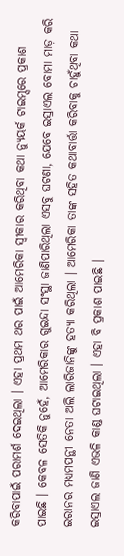କରିବାପାଇଁ ପରାମର୍ଶ ଦେଇଥିଲା । ଏହା ପ୍ରଥମ ଥର ପାଇଁ ଆମେରିକା ସ୍ୱୀକାର କରିଥିବା କଥା ନ୍ୟୁୟର୍କ ଟାଇମ୍ସରେ ପ୍ରକାଶ ପାଇଛି । କେବଳ ସେତିକି ନୁହେଁ, ଆମେରିକାର ଗୁଇନ୍ଦା ସଂସ୍ଥା ଜାଣିପାରିଥିଲା ଏସବୁ ଘଟଣା, ଯେବେ ଇସ୍ରାଏଲ ବୋମା ମାଡ଼ କରି ଇରାନର ମଧ୍ୟମପନ୍ଥୀ ନେତା ଅଲି ଲାରିଜାନିଙ୍କୁ ହତ୍ୟା କରିଥିଲା । ଆମେରିକା ତାଙ୍କ ସହିତ କଥାବାର୍ତ୍ତା କରିବାକୁ ଚାହୁଁଥିବା କଥା ଇସ୍ରାଏଲ ଜାଣି ଏଭଳି କାଣ୍ଡ ଘଟାଇଥିଲା । ଏହା ବି ପ୍ରକାଶ ପାଇଛି ।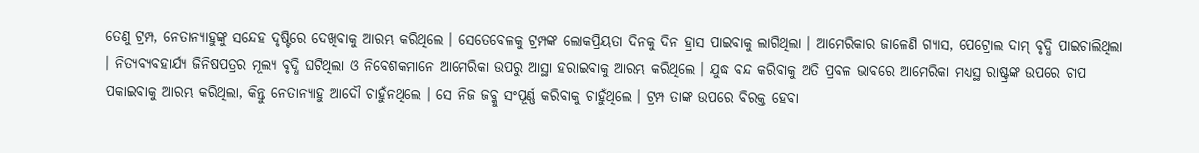ତେଣୁ ଟ୍ରମ୍ପ, ନେତାନ୍ୟାହୁଙ୍କୁ ସନ୍ଦେହ ଦୃଷ୍ଟିରେ ଦେଖିବାକୁ ଆରମ୍ଭ କରିଥିଲେ । ସେତେବେଳକୁ ଟ୍ରମ୍ପଙ୍କ ଲୋକପ୍ରିୟତା ଦିନକୁ ଦିନ ହ୍ରାସ ପାଇବାକୁ ଲାଗିଥିଲା । ଆମେରିକାର ଜାଳେଣି ଗ୍ୟାସ, ପେଟ୍ରୋଲ ଦାମ୍ ବୃଦ୍ଧି ପାଇଚାଲିଥିଲା । ନିତ୍ୟବ୍ୟବହାର୍ଯ୍ୟ ଜିନିଷପତ୍ରର ମୂଲ୍ୟ ବୃଦ୍ଧି ଘଟିଥିଲା ଓ ନିବେଶକମାନେ ଆମେରିକା ଉପରୁ ଆସ୍ଥା ହରାଇବାକୁ ଆରମ୍ଭ କରିଥିଲେ । ଯୁଦ୍ଧ ବନ୍ଦ କରିବାକୁ ଅତି ପ୍ରବଳ ଭାବରେ ଆମେରିକା ମଧ୍ୟସ୍ଥ ରାଷ୍ଟ୍ରଙ୍କ ଉପରେ ଚାପ ପକାଇବାକୁ ଆରମ୍ଭ କରିଥିଲା, କିନ୍ତୁ ନେତାନ୍ୟାହୁ ଆଦୌ ଚାହୁଁନଥିଲେ । ସେ ନିଜ ଜବ୍କୁ ସଂପୂର୍ଣ୍ଣ କରିବାକୁ ଚାହୁଁଥିଲେ । ଟ୍ରମ୍ପ ତାଙ୍କ ଉପରେ ବିରକ୍ତ ହେବା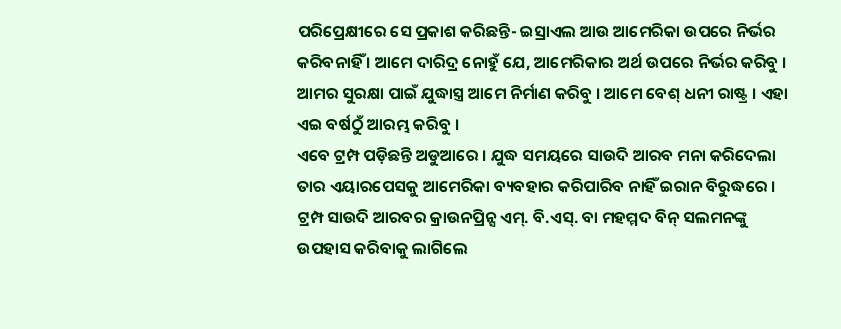ପରିପ୍ରେକ୍ଷୀରେ ସେ ପ୍ରକାଶ କରିଛନ୍ତି- ଇସ୍ରାଏଲ ଆଉ ଆମେରିକା ଉପରେ ନିର୍ଭର କରିବନାହିଁ । ଆମେ ଦାରିଦ୍ର ନୋହୁଁ ଯେ, ଆମେରିକାର ଅର୍ଥ ଉପରେ ନିର୍ଭର କରିବୁ । ଆମର ସୁରକ୍ଷା ପାଇଁ ଯୁଦ୍ଧାସ୍ତ୍ର ଆମେ ନିର୍ମାଣ କରିବୁ । ଆମେ ବେଶ୍ ଧନୀ ରାଷ୍ଟ୍ର । ଏହା ଏଇ ବର୍ଷଠୁଁ ଆରମ୍ଭ କରିବୁ ।
ଏବେ ଟ୍ରମ୍ପ ପଡ଼ିଛନ୍ତି ଅଡୁଆରେ । ଯୁଦ୍ଧ ସମୟରେ ସାଉଦି ଆରବ ମନା କରିଦେଲା ତାର ଏୟାରପେସକୁ ଆମେରିକା ବ୍ୟବହାର କରିପାରିବ ନାହିଁ ଇରାନ ବିରୁଦ୍ଧରେ । ଟ୍ରମ୍ପ ସାଉଦି ଆରବର କ୍ରାଉନପ୍ରିନ୍ସ ଏମ୍. ବି.ଏସ୍. ବା ମହମ୍ମଦ ବିନ୍ ସଲମନଙ୍କୁ ଉପହାସ କରିବାକୁ ଲାଗିଲେ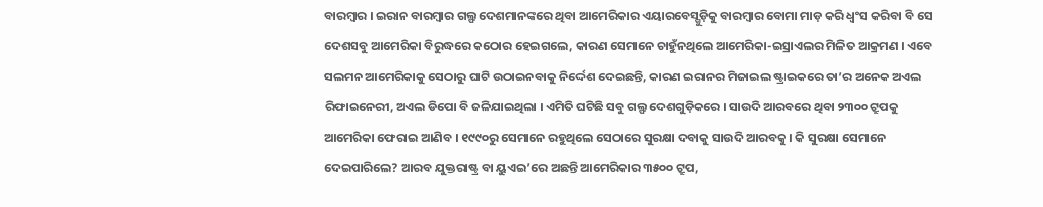ବାରମ୍ବାର । ଇରାନ ବାରମ୍ବାର ଗଲ୍ଫ ଦେଶମାନଙ୍କରେ ଥିବା ଆମେରିକାର ଏୟାରବେସ୍ଗୁଡ଼ିକୁ ବାରମ୍ବାର ବୋମା ମାଡ଼ କରି ଧ୍ୱଂସ କରିବା ବି ସେ ଦେଶସବୁ ଆମେରିକା ବିରୁଦ୍ଧରେ କଠୋର ହେଇଗଲେ, କାରଣ ସେମାନେ ଚାହୁଁନଥିଲେ ଆମେରିକା-ଇସ୍ରାଏଲର ମିଳିତ ଆକ୍ରମଣ । ଏବେ ସଲମନ ଆମେରିକାକୁ ସେଠାରୁ ଘାଟି ଉଠାଇନବାକୁ ନିର୍ଦ୍ଦେଶ ଦେଇଛନ୍ତି, କାରଣ ଇରାନର ମିଜାଇଲ ଷ୍ଟ୍ରାଇକରେ ତା’ର ଅନେକ ଅଏଲ ରିଫାଇନେରୀ, ଅଏଲ ଡିପୋ ବି ଜଳିଯାଇଥିଲା । ଏମିତି ଘଟିଛି ସବୁ ଗଲ୍ଫ ଦେଶଗୁଡ଼ିକରେ । ସାଉଦି ଆରବରେ ଥିବା ୨୩୦୦ ଟ୍ରୁପକୁ ଆମେରିକା ଫେରାଇ ଆଣିବ । ୧୯୯୦ରୁ ସେମାନେ ରହୁଥିଲେ ସେଠାରେ ସୁରକ୍ଷା ଦବାକୁ ସାଉଦି ଆରବକୁ । କି ସୁରକ୍ଷା ସେମାନେ ଦେଇପାରିଲେ? ଆରବ ଯୁକ୍ତରାଷ୍ଟ୍ର ବା ୟୁଏଇ’ରେ ଅଛନ୍ତି ଆମେରିକାର ୩୫୦୦ ଟ୍ରୁପ,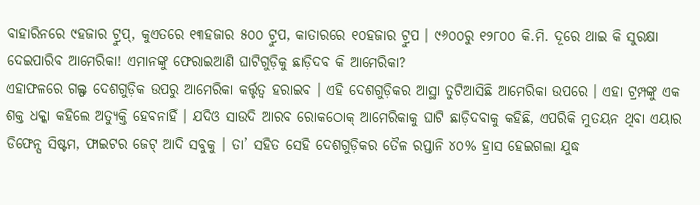ବାହାରିନରେ ୯ହଜାର ଟ୍ରୁପ୍, କୁଏତରେ ୧୩ହଜାର ୫୦୦ ଟ୍ରୁପ, କାତାରରେ ୧୦ହଜାର ଟ୍ରୁପ । ୯୬୦୦ରୁ ୧୨୮୦୦ କି.ମି. ଦୂରେ ଥାଇ କି ସୁରକ୍ଷା ଦେଇପାରିବ ଆମେରିକା! ଏମାନଙ୍କୁ ଫେରାଇଆଣି ଘାଟିଗୁଡ଼ିକୁ ଛାଡ଼ିଦବ କି ଆମେରିକା?
ଏହାଫଳରେ ଗଲ୍ଫ ଦେଶଗୁଡ଼ିକ ଉପରୁ ଆମେରିକା କର୍ତ୍ତୃତ୍ୱ ହରାଇବ । ଏହି ଦେଶଗୁଡ଼ିକର ଆସ୍ଥା ତୁଟିଆସିଛି ଆମେରିକା ଉପରେ । ଏହା ଟ୍ରମ୍ପଙ୍କୁ ଏକ ଶକ୍ତ ଧକ୍କା କହିଲେ ଅତ୍ୟୁକ୍ତି ହେବନାହିଁ । ଯଦିଓ ସାଉଦି ଆରବ ରୋକଠୋକ୍ ଆମେରିକାକୁ ଘାଟି ଛାଡ଼ିଦବାକୁ କହିଛି, ଏପରିକି ମୁତୟନ ଥିବା ଏୟାର ଡିଫେନ୍ସ ସିଷ୍ଟମ, ଫାଇଟର ଜେଟ୍ ଆଦି ସବୁକୁ । ତା’ ସହିତ ସେହି ଦେଶଗୁଡ଼ିକର ତୈଳ ରପ୍ତାନି ୪୦% ହ୍ରାସ ହେଇଗଲା ଯୁଦ୍ଧ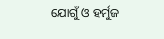ଯୋଗୁଁ ଓ ହର୍ମୁଜ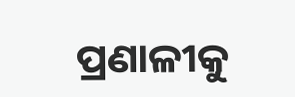ପ୍ରଣାଳୀକୁ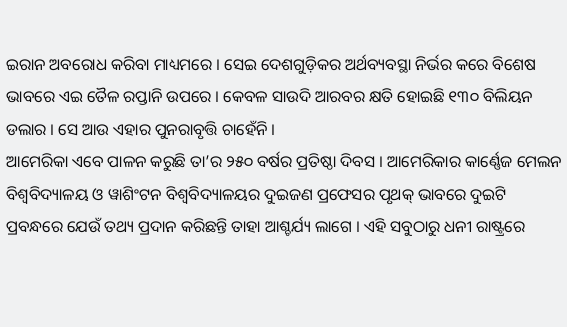ଇରାନ ଅବରୋଧ କରିବା ମାଧ୍ୟମରେ । ସେଇ ଦେଶଗୁଡ଼ିକର ଅର୍ଥବ୍ୟବସ୍ଥା ନିର୍ଭର କରେ ବିଶେଷ ଭାବରେ ଏଇ ତୈଳ ରପ୍ତାନି ଉପରେ । କେବଳ ସାଉଦି ଆରବର କ୍ଷତି ହୋଇଛି ୧୩୦ ବିଲିୟନ ଡଲାର । ସେ ଆଉ ଏହାର ପୁନରାବୃତ୍ତି ଚାହେଁନି ।
ଆମେରିକା ଏବେ ପାଳନ କରୁଛି ତା’ର ୨୫୦ ବର୍ଷର ପ୍ରତିଷ୍ଠା ଦିବସ । ଆମେରିକାର କାର୍ଣ୍ଣେଜ ମେଲନ ବିଶ୍ୱବିଦ୍ୟାଳୟ ଓ ୱାଶିଂଟନ ବିଶ୍ୱବିଦ୍ୟାଳୟର ଦୁଇଜଣ ପ୍ରଫେସର ପୃଥକ୍ ଭାବରେ ଦୁଇଟି ପ୍ରବନ୍ଧରେ ଯେଉଁ ତଥ୍ୟ ପ୍ରଦାନ କରିଛନ୍ତି ତାହା ଆଶ୍ଚର୍ଯ୍ୟ ଲାଗେ । ଏହି ସବୁଠାରୁ ଧନୀ ରାଷ୍ଟ୍ରରେ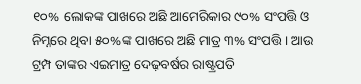୧୦% ଲୋକଙ୍କ ପାଖରେ ଅଛି ଆମେରିକାର ୯୦% ସଂପତ୍ତି ଓ ନିମ୍ନରେ ଥିବା ୫୦%ଙ୍କ ପାଖରେ ଅଛି ମାତ୍ର ୩% ସଂପତ୍ତି । ଆଉ ଟ୍ରମ୍ପ ତାଙ୍କର ଏଇମାତ୍ର ଦେଢ଼ବର୍ଷର ରାଷ୍ଟ୍ରପତି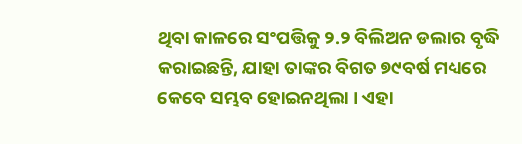ଥିବା କାଳରେ ସଂପତ୍ତିକୁ ୨.୨ ବିଲିଅନ ଡଲାର ବୃଦ୍ଧି କରାଇଛନ୍ତି, ଯାହା ତାଙ୍କର ବିଗତ ୭୯ବର୍ଷ ମଧ୍ୟରେ କେବେ ସମ୍ଭବ ହୋଇନଥିଲା । ଏହା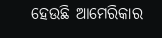ହେଉଛି ଆମେରିକାର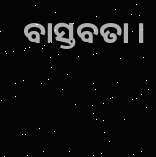ବାସ୍ତବତା ।